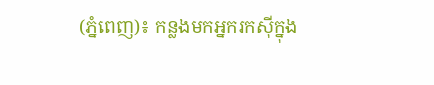(ភ្នំពេញ)៖ កន្លងមកអ្នករកស៊ីក្នុង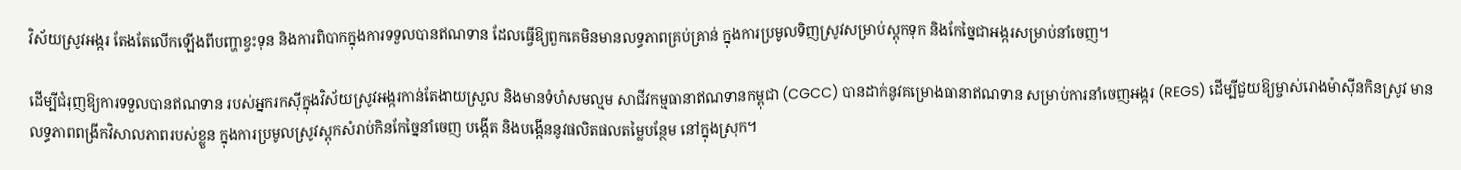វិស័យស្រូវអង្ករ តែងតែលើកឡើងពីបញ្ហាខ្វះទុន និងការពិបាកក្នុងការទទួលបានឥណទាន ដែលធ្វើឱ្យពួកគេមិនមានលទ្ធភាពគ្រប់គ្រាន់ ក្នុងការប្រមូលទិញស្រូវសម្រាប់ស្តុកទុក និងកែច្នៃជាអង្ករសម្រាប់នាំចេញ។

ដើម្បីជំរុញឱ្យការទទួលបានឥណទាន របស់អ្នករកស៊ីក្នុងវិស័យស្រូវអង្ករកាន់តែងាយស្រួល និងមានទំហំសមល្មម សាជីវកម្មធានាឥណទានកម្ពុជា (CGCC) បានដាក់នូវគម្រោងធានាឥណទាន សម្រាប់ការនាំចេញអង្ករ (REGS) ដើម្បីជួយឱ្យម្ចាស់រោងម៉ាស៊ីនកិនស្រូវ មានលទ្ធភាពពង្រីកវិសាលភាពរបស់ខ្លួន ក្នុងការប្រមូលស្រូវស្តុកសំរាប់កិនកែច្នៃនាំចេញ បង្កើត និងបង្កើននូវផលិតផលតម្លៃបន្ថែម នៅក្នុងស្រុក។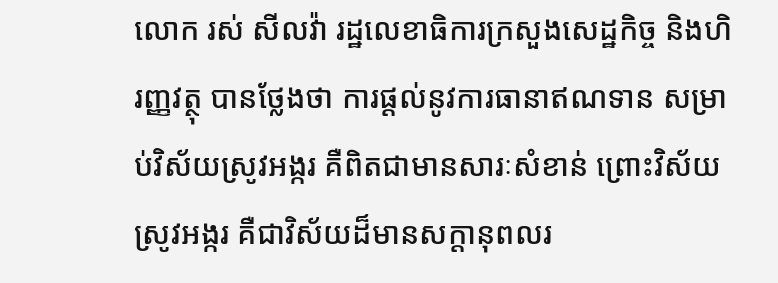លោក រស់ សីលវ៉ា រដ្ឋលេខាធិការក្រសួងសេដ្ឋកិច្ច និងហិរញ្ញវត្ថុ បានថ្លែងថា ការផ្តល់នូវការធានាឥណទាន សម្រាប់វិស័យស្រូវអង្ករ គឺពិតជាមានសារៈសំខាន់ ព្រោះវិស័យស្រូវអង្ករ គឺជាវិស័យដ៏មានសក្តានុពលរ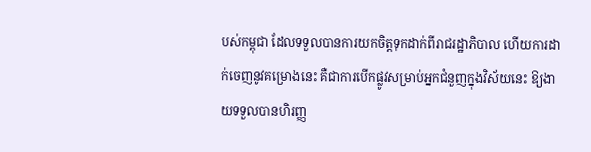បស់កម្ពុជា ដែលទទួលបានការយកចិត្តទុកដាក់ពីរាជរដ្ឋាភិបាល ហើយការដាក់ចេញនូវគម្រោងនេះ គឺជាការបើកផ្លូវសម្រាប់អ្នកជំនួញក្នុងវិស័យនេះ ឱ្យងាយទទួលបានហិរញ្ញ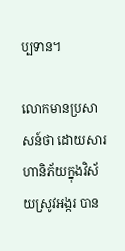ប្បទាន។

លោកមានប្រសាសន៍ថា ដោយសារហានិភ័យក្នុងវិស័យស្រូវអង្ករ បាន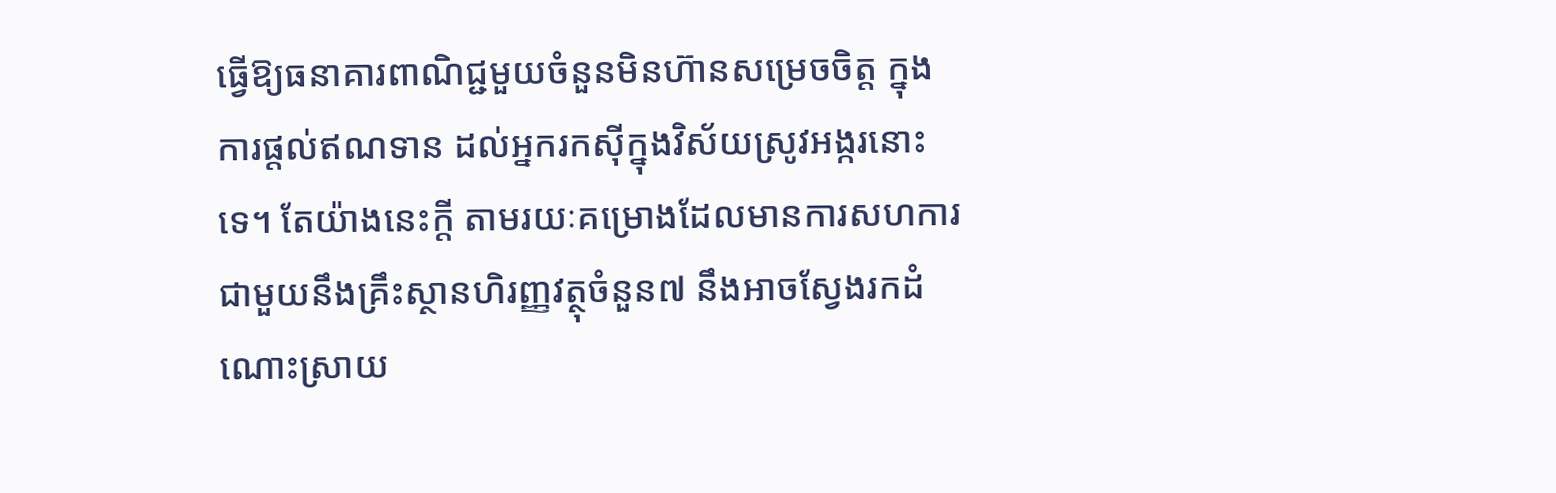ធ្វើឱ្យធនាគារពាណិជ្ជមួយចំនួនមិនហ៊ានសម្រេចចិត្ត ក្នុងការផ្តល់ឥណទាន ដល់អ្នករកស៊ីក្នុងវិស័យស្រូវអង្ករនោះទេ។ តែយ៉ាងនេះក្តី តាមរយៈគម្រោងដែលមានការសហការជាមួយនឹងគ្រឹះស្ថានហិរញ្ញវត្ថុចំនួន៧ នឹងអាចស្វែងរកដំណោះស្រាយ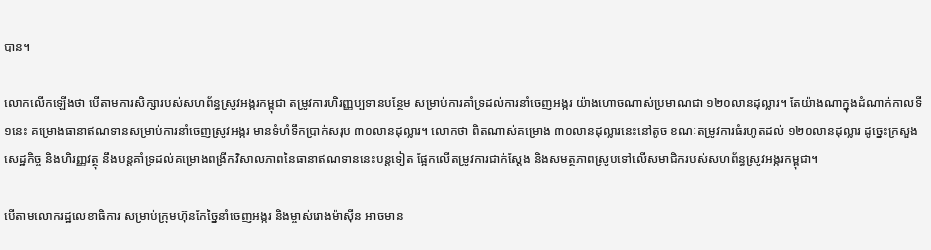បាន។

លោកលើកឡើងថា បើតាមការសិក្សារបស់សហព័ន្ធស្រូវអង្ករកម្ពុជា តម្រូវការហិរញ្ញប្បទានបន្ថែម សម្រាប់ការគាំទ្រដល់ការនាំចេញអង្ករ យ៉ាងហោចណាស់ប្រមាណជា ១២០លានដុល្លារ។ តែយ៉ាងណាក្នុងដំណាក់កាលទី១នេះ គម្រោងធានាឥណទានសម្រាប់ការនាំចេញស្រូវអង្ករ មានទំហំទឹកប្រាក់សរុប ៣០លានដុល្លារ។ លោកថា ពិតណាស់គម្រោង ៣០លានដុល្លារនេះនៅតូច ខណៈតម្រូវការធំរហូតដល់ ១២០លានដុល្លារ ដូច្នេះក្រសួងសេដ្ឋកិច្ច និងហិរញ្ញវត្ថុ នឹងបន្តគាំទ្រដល់គម្រោងពង្រីកវិសាលភាពនៃធានាឥណទាននេះបន្តទៀត ផ្អែកលើតម្រូវការជាក់ស្តែង និងសមត្ថភាពស្រូបទៅលើសមាជិករបស់សហព័ន្ធស្រូវអង្ករកម្ពុជា។

បើតាមលោករដ្ឋលេខាធិការ សម្រាប់ក្រុមហ៊ុនកែច្នៃនាំចេញអង្ករ និងម្ចាស់រោងម៉ាស៊ីន អាចមាន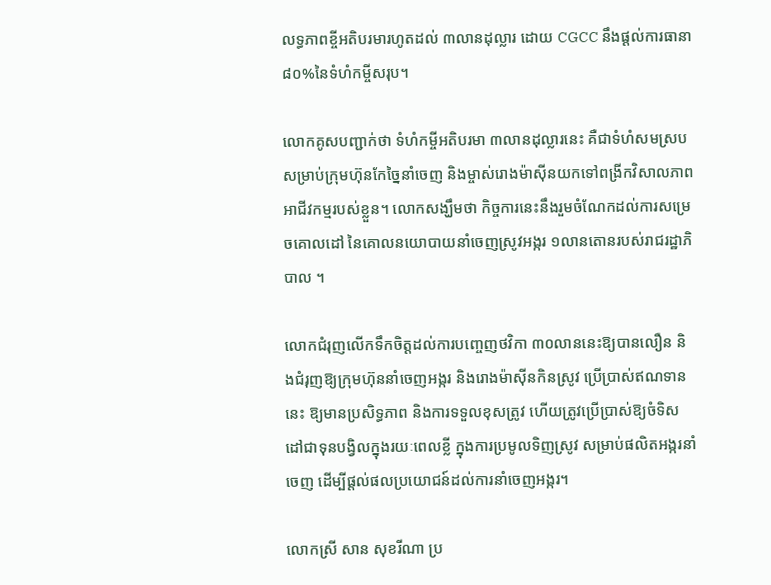លទ្ធភាពខ្ចីអតិបរមារហូតដល់ ៣លានដុល្លារ ដោយ CGCC នឹងផ្តល់ការធានា ៨០%នៃទំហំកម្ចីសរុប។

លោកគូសបញ្ជាក់ថា ទំហំកម្ចីអតិបរមា ៣លានដុល្លារនេះ គឺជាទំហំសមស្របសម្រាប់ក្រុមហ៊ុនកែច្នៃនាំចេញ និងម្ចាស់រោងម៉ាស៊ីនយកទៅពង្រីកវិសាលភាពអាជីវកម្មរបស់ខ្លួន។ លោកសង្ឃឹមថា កិច្ចការនេះនឹងរួមចំណែកដល់ការសម្រេចគោលដៅ នៃគោលនយោបាយនាំចេញស្រូវអង្ករ ១លានតោនរបស់រាជរដ្ឋាភិបាល ។

លោកជំរុញលើកទឹកចិត្តដល់ការបញ្ចេញថវិកា ៣០លាននេះឱ្យបានលឿន និងជំរុញឱ្យក្រុមហ៊ុននាំចេញអង្ករ និងរោងម៉ាស៊ីនកិនស្រូវ ប្រើប្រាស់ឥណទាននេះ ឱ្យមានប្រសិទ្ធភាព និងការទទួលខុសត្រូវ ហើយត្រូវប្រើប្រាស់ឱ្យចំទិសដៅជាទុនបង្វិលក្នុងរយៈពេលខ្លី ក្នុងការប្រមូលទិញស្រូវ សម្រាប់ផលិតអង្ករនាំចេញ ដើម្បីផ្តល់ផលប្រយោជន៍ដល់ការនាំចេញអង្ករ។

លោកស្រី សាន សុខរីណា ប្រ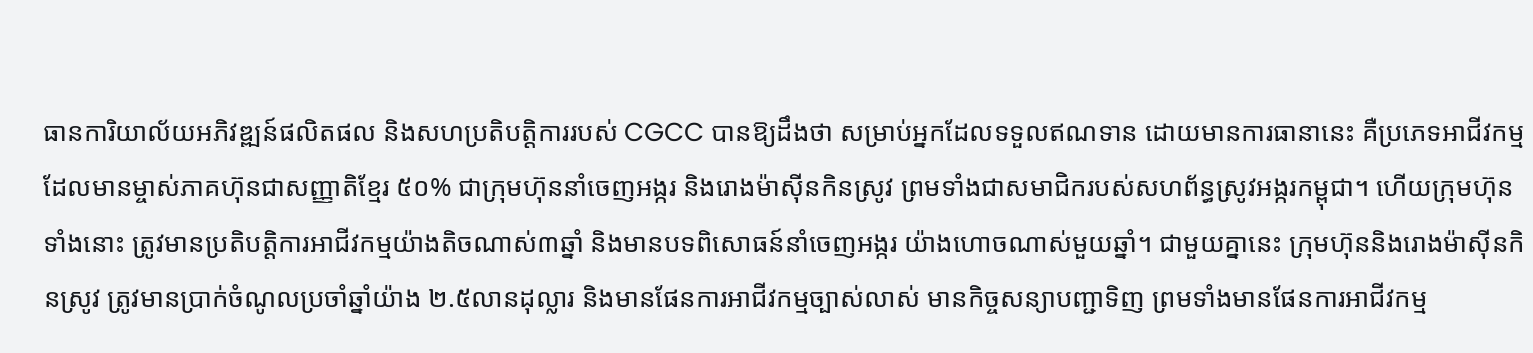ធានការិយាល័យអភិវឌ្ឍន៍ផលិតផល និងសហប្រតិបត្តិការរបស់ CGCC បានឱ្យដឹងថា សម្រាប់អ្នកដែលទទួលឥណទាន ដោយមានការធានានេះ គឺប្រភេទអាជីវកម្មដែលមានម្ចាស់ភាគហ៊ុនជាសញ្ញាតិខ្មែរ ៥០% ជាក្រុមហ៊ុននាំចេញអង្ករ និងរោងម៉ាស៊ីនកិនស្រូវ ព្រមទាំងជាសមាជិករបស់សហព័ន្ធស្រូវអង្ករកម្ពុជា។ ហើយក្រុមហ៊ុនទាំងនោះ ត្រូវមានប្រតិបត្តិការអាជីវកម្មយ៉ាងតិចណាស់៣ឆ្នាំ និងមានបទពិសោធន៍នាំចេញអង្ករ យ៉ាងហោចណាស់មួយឆ្នាំ។ ជាមួយគ្នានេះ ក្រុមហ៊ុននិងរោងម៉ាស៊ីនកិនស្រូវ ត្រូវមានប្រាក់ចំណូលប្រចាំឆ្នាំយ៉ាង ២.៥លានដុល្លារ និងមានផែនការអាជីវកម្មច្បាស់លាស់ មានកិច្ចសន្យាបញ្ជាទិញ ព្រមទាំងមានផែនការអាជីវកម្ម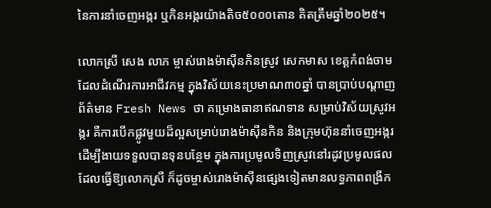នៃការនាំចេញអង្ករ ឬកិនអង្ករយ៉ាងតិច៥០០០តោន គិតត្រឹមឆ្នាំ២០២៥។

លោកស្រី សេង លាភ ម្ចាស់រោងម៉ាស៊ីនកិនស្រូវ សេកមាស ខេត្តកំពង់ចាម ដែលដំណើរការអាជីវកម្ម ក្នុងវិស័យនេះប្រមាណ៣០ឆ្នាំ បានប្រាប់បណ្តាញព័ត៌មាន Fresh News ថា គម្រោងធានាឥណទាន សម្រាប់វិស័យស្រូវអង្ករ គឺការបើកផ្លូវមួយដ៏ល្អសម្រាប់រោងម៉ាស៊ីនកិន និងក្រុមហ៊ុននាំចេញអង្ករ ដើម្បីងាយទទួលបានទុនបន្ថែម ក្នុងការប្រមូលទិញស្រូវនៅរដូវប្រមូលផល ដែលធ្វើឱ្យលោកស្រី ក៏ដូចម្ចាស់រោងម៉ាស៊ីនផ្សេងទៀតមានលទ្ធភាពពង្រីក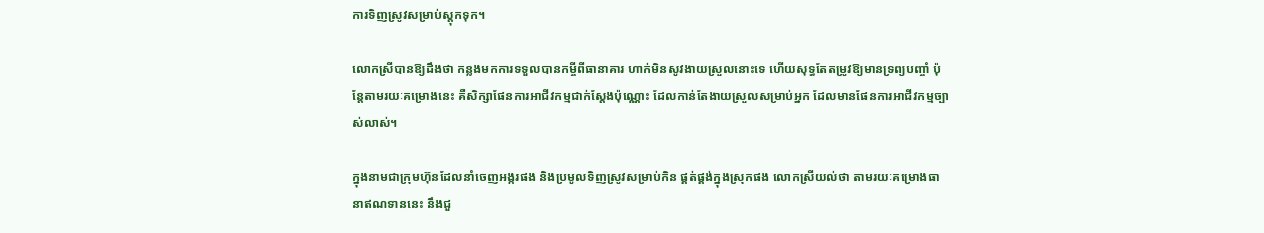ការទិញស្រូវសម្រាប់ស្តុកទុក។

លោកស្រីបានឱ្យដឹងថា កន្លងមកការទទួលបានកម្ចីពីធានាគារ ហាក់មិនសូវងាយស្រួលនោះទេ ហើយសុទ្ធតែតម្រូវឱ្យមានទ្រព្យបញ្ចាំ ប៉ុន្តែតាមរយៈគម្រោងនេះ គឺសិក្សាផែនការអាជីវកម្មជាក់ស្តែងប៉ុណ្ណោះ ដែលកាន់តែងាយស្រួលសម្រាប់អ្នក ដែលមានផែនការអាជីវកម្មច្បាស់លាស់។

ក្នុងនាមជាក្រុមហ៊ុនដែលនាំចេញអង្ករផង និងប្រមូលទិញស្រូវសម្រាប់កិន ផ្គត់ផ្គង់ក្នុងស្រុកផង លោកស្រីយល់ថា តាមរយៈគម្រោងធានាឥណទាននេះ នឹងជួ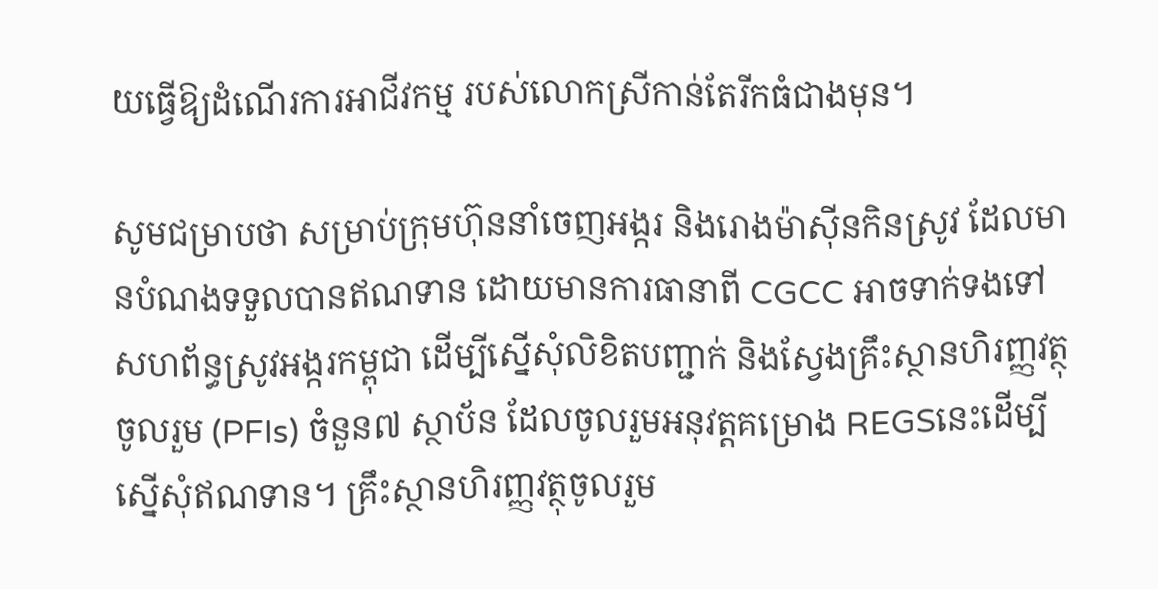យធ្វើឱ្យដំណើរការអាជីវកម្ម របស់លោកស្រីកាន់តែរីកធំជាងមុន។

សូមជម្រាបថា សម្រាប់ក្រុមហ៊ុននាំចេញអង្ករ និងរោងម៉ាស៊ីនកិនស្រូវ ដែលមានបំណងទទួលបានឥណទាន ដោយមានការធានាពី CGCC អាចទាក់ទងទៅសហព័ន្ធស្រូវអង្ករកម្ពុជា ដើម្បីស្នើសុំលិខិតបញ្ជាក់ និងស្វែងគ្រឹះស្ថានហិរញ្ញវត្ថុចូលរួម (PFIs) ចំនួន៧ ស្ថាប័ន ដែលចូលរួមអនុវត្តគម្រោង REGSនេះដើម្បីស្នើសុំឥណទាន។ គ្រឹះស្ថានហិរញ្ញវត្ថុចូលរួម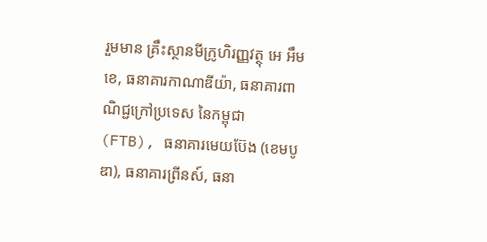រួមមាន គ្រឹះស្ថានមីក្រូហិរញ្ញវត្ថុ អេ អឹម ខេ, ធនាគារកាណាឌីយ៉ា, ធនាគារពាណិជ្ជក្រៅប្រទេស នៃកម្ពុជា (FTB), ធនាគារមេយប៊ែង (ខេមបូឌា), ធនាគារព្រីនស៍, ធនា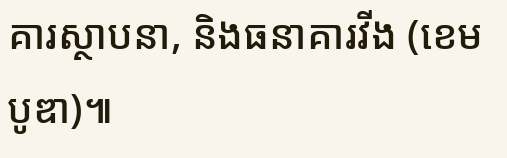គារស្ថាបនា, និងធនាគារវីង (ខេមបូឌា)៕